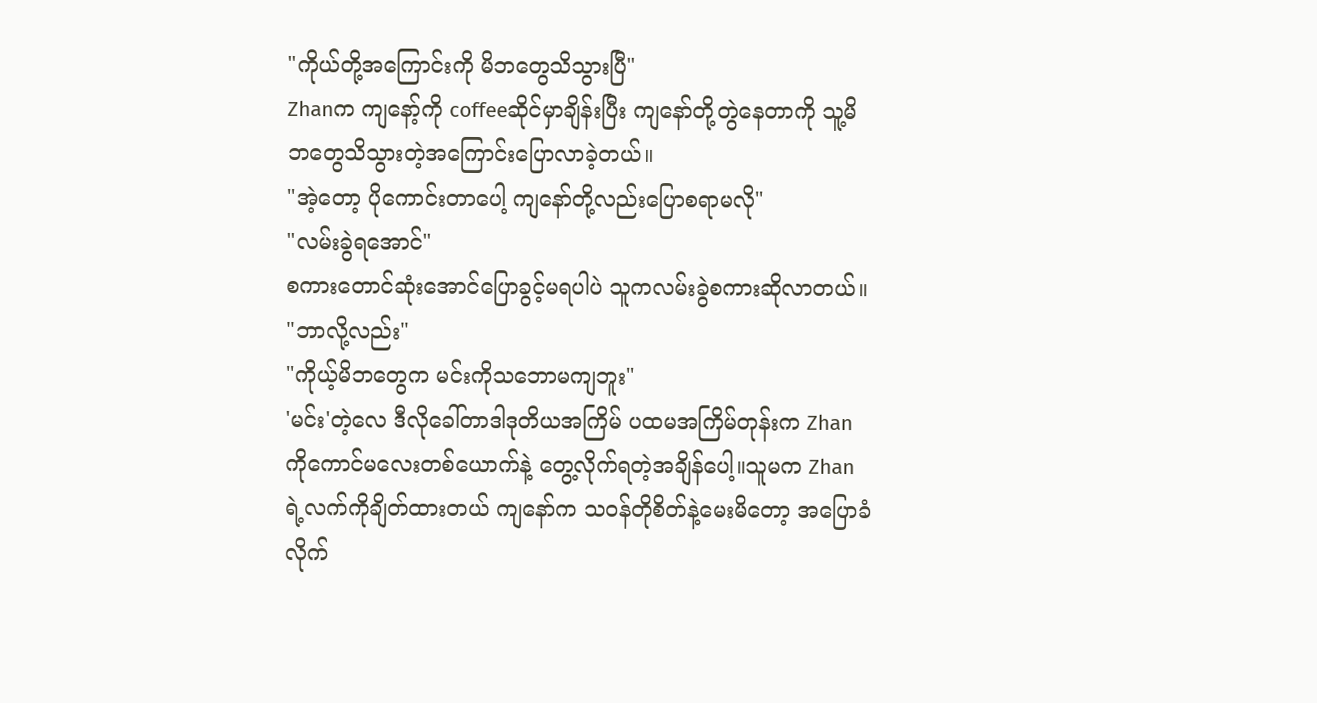"ကိုယ်တို့အကြောင်းကို မိဘတွေသိသွားပြီ"
Zhanက ကျနော့်ကို coffeeဆိုင်မှာချိန်းပြီး ကျနော်တို့တွဲနေတာကို သူ့မိဘတွေသိသွားတဲ့အကြောင်းပြောလာခဲ့တယ်။
"အဲ့တော့ ပိုကောင်းတာပေါ့ ကျနော်တို့လည်းပြောစရာမလို"
"လမ်းခွဲရအောင်"
စကားတောင်ဆုံးအောင်ပြောခွင့်မရပါပဲ သူကလမ်းခွဲစကားဆိုလာတယ်။
"ဘာလို့လည်း"
"ကိုယ့်မိဘတွေက မင်းကိုသဘောမကျဘူး"
'မင်း'တဲ့လေ ဒီလိုခေါ်တာဒါဒုတိယအကြိမ် ပထမအကြိမ်တုန်းက Zhanကိုကောင်မလေးတစ်ယောက်နဲ့ တွေ့လိုက်ရတဲ့အချိန်ပေါ့။သူမက Zhanရဲ့လက်ကိုချိတ်ထားတယ် ကျနော်က သဝန်တိုစိတ်နဲ့မေးမိတော့ အပြောခံလိုက်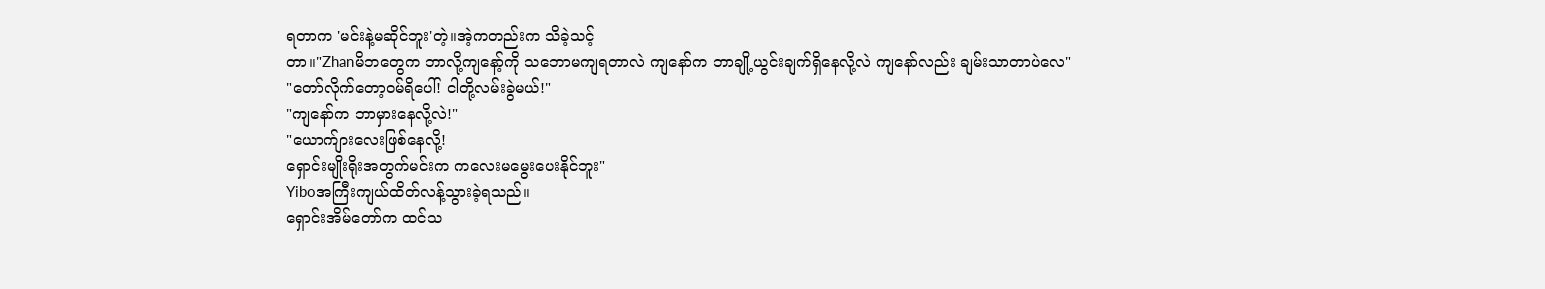ရတာက 'မင်းနဲ့မဆိုင်ဘူး'တဲ့။အဲ့ကတည်းက သိခဲ့သင့်
တာ။"Zhanမိဘတွေက ဘာလို့ကျနော့်ကို သဘောမကျရတာလဲ ကျနော်က ဘာချို့ယွင်းချက်ရှိနေလို့လဲ ကျနော်လည်း ချမ်းသာတာပဲလေ"
"တော်လိုက်တော့ဝမ်ရိပေါ်! ငါတို့လမ်းခွဲမယ်!"
"ကျနော်က ဘာမှားနေလို့လဲ!"
"ယောက်ျားလေးဖြစ်နေလို့!
ရှောင်းမျိုးရိုးအတွက်မင်းက ကလေးမမွေးပေးနိုင်ဘူး"
Yiboအကြီးကျယ်ထိတ်လန့်သွားခဲ့ရသည်။
ရှောင်းအိမ်တော်က ထင်သ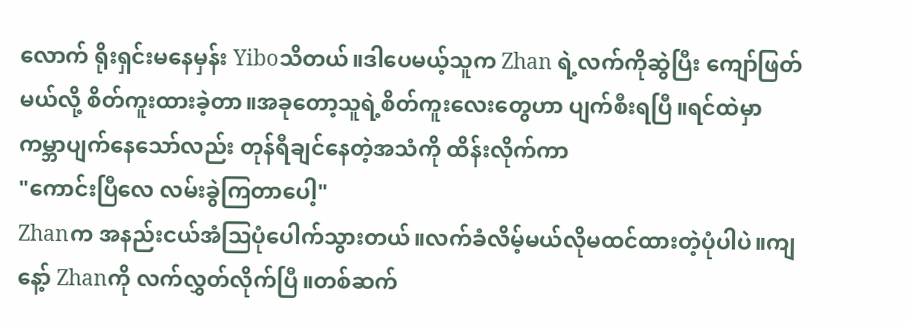လောက် ရိုးရှင်းမနေမှန်း Yiboသိတယ်။ဒါပေမယ့်သူက Zhan ရဲ့လက်ကိုဆွဲပြီး ကျော်ဖြတ်မယ်လို့ စိတ်ကူးထားခဲ့တာ။အခုတော့သူရဲ့စိတ်ကူးလေးတွေဟာ ပျက်စီးရပြီ။ရင်ထဲမှာ ကမ္ဘာပျက်နေသော်လည်း တုန်ရီချင်နေတဲ့အသံကို ထိန်းလိုက်ကာ
"ကောင်းပြီလေ လမ်းခွဲကြတာပေါ့"
Zhanက အနည်းငယ်အံသြပုံပေါက်သွားတယ်။လက်ခံလိမ့်မယ်လိုမထင်ထားတဲ့ပုံပါပဲ။ကျနေ့ာ် Zhanကို လက်လွှတ်လိုက်ပြီ။တစ်ဆက်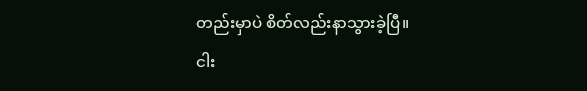တည်းမှာပဲ စိတ်လည်းနာသွားခဲ့ပြီ။
ငါး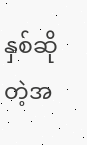နှစ်ဆိုတဲ့အ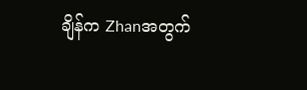ချိန်က Zhanအတွက်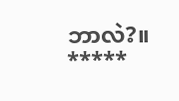ဘာလဲ?။
*****